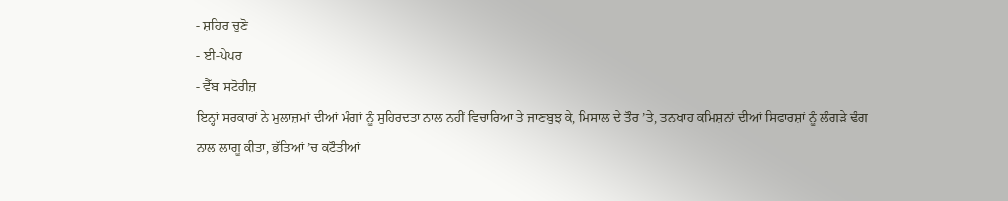- ਸ਼ਹਿਰ ਚੁਣੋ
- ਈ-ਪੇਪਰ
- ਵੈੱਬ ਸਟੋਰੀਜ਼
ਇਨ੍ਹਾਂ ਸਰਕਾਰਾਂ ਨੇ ਮੁਲਾਜ਼ਮਾਂ ਦੀਆਂ ਮੰਗਾਂ ਨੂੰ ਸੁਹਿਰਦਤਾ ਨਾਲ ਨਹੀਂ ਵਿਚਾਰਿਆ ਤੇ ਜਾਣਬੁਝ ਕੇ, ਮਿਸਾਲ ਦੇ ਤੌਰ ’ਤੇ, ਤਨਖਾਹ ਕਮਿਸ਼ਨਾਂ ਦੀਆਂ ਸਿਫਾਰਸ਼ਾਂ ਨੂੰ ਲੰਗੜੇ ਢੰਗ ਨਾਲ ਲਾਗੂ ਕੀਤਾ, ਭੱਤਿਆਂ ’ਚ ਕਟੌਤੀਆਂ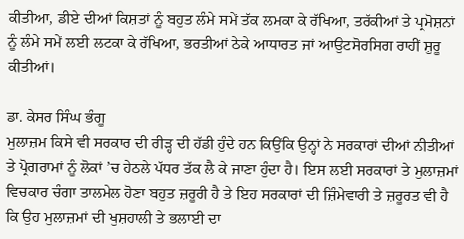ਕੀਤੀਆ, ਡੀਏ ਦੀਆਂ ਕਿਸ਼ਤਾਂ ਨੂੰ ਬਹੁਤ ਲੰਮੇ ਸਮੇਂ ਤੱਕ ਲਮਕਾ ਕੇ ਰੱਖਿਆ, ਤਰੱਕੀਆਂ ਤੇ ਪ੍ਰਮੋਸ਼ਨਾਂ ਨੂੰ ਲੰਮੇ ਸਮੇਂ ਲਈ ਲਟਕਾ ਕੇ ਰੱਖਿਆ, ਭਰਤੀਆਂ ਠੇਕੇ ਆਧਾਰਤ ਜਾਂ ਆਉਟਸੋਰਸਿਗ ਰਾਹੀਂ ਸ਼ੁਰੂ ਕੀਤੀਆਂ।

ਡਾ. ਕੇਸਰ ਸਿੰਘ ਭੰਗੂ
ਮੁਲਾਜ਼ਮ ਕਿਸੇ ਵੀ ਸਰਕਾਰ ਦੀ ਰੀੜ੍ਹ ਦੀ ਹੱਡੀ ਹੁੰਦੇ ਹਨ ਕਿਉਂਕਿ ਉਨ੍ਹਾਂ ਨੇ ਸਰਕਾਰਾਂ ਦੀਆਂ ਨੀਤੀਆਂ ਤੇ ਪ੍ਰੋਗਰਾਮਾਂ ਨੂੰ ਲੋਕਾਂ ’ਚ ਹੇਠਲੇ ਪੱਧਰ ਤੱਕ ਲੈ ਕੇ ਜਾਣਾ ਹੁੰਦਾ ਹੈ। ਇਸ ਲਈ ਸਰਕਾਰਾਂ ਤੇ ਮੁਲਾਜ਼ਮਾਂ ਵਿਚਕਾਰ ਚੰਗਾ ਤਾਲਮੇਲ ਹੋਣਾ ਬਹੁਤ ਜ਼ਰੂਰੀ ਹੈ ਤੇ ਇਹ ਸਰਕਾਰਾਂ ਦੀ ਜ਼ਿੰਮੇਵਾਰੀ ਤੇ ਜ਼ਰੂਰਤ ਵੀ ਹੈ ਕਿ ਉਹ ਮੁਲਾਜ਼ਮਾਂ ਦੀ ਖੁਸ਼ਹਾਲੀ ਤੇ ਭਲਾਈ ਦਾ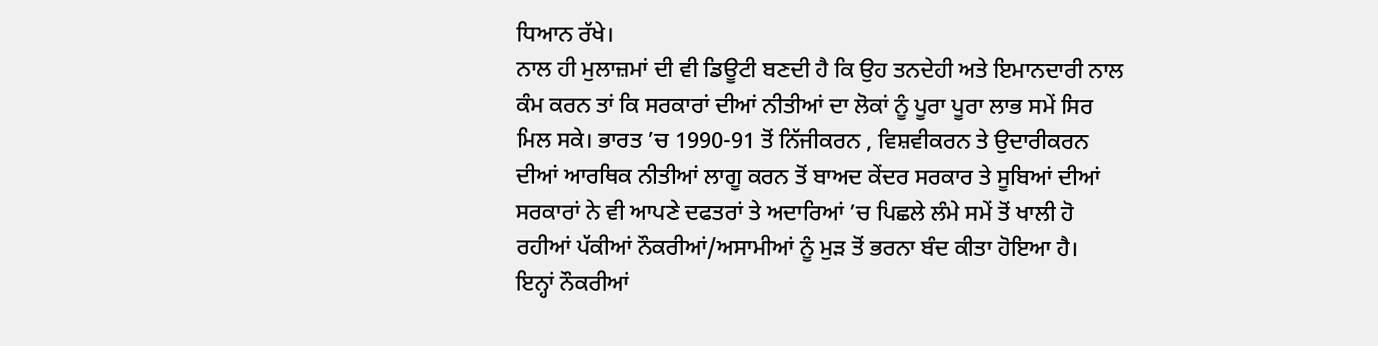ਧਿਆਨ ਰੱਖੇ।
ਨਾਲ ਹੀ ਮੁਲਾਜ਼ਮਾਂ ਦੀ ਵੀ ਡਿਊਟੀ ਬਣਦੀ ਹੈ ਕਿ ਉਹ ਤਨਦੇਹੀ ਅਤੇ ਇਮਾਨਦਾਰੀ ਨਾਲ ਕੰਮ ਕਰਨ ਤਾਂ ਕਿ ਸਰਕਾਰਾਂ ਦੀਆਂ ਨੀਤੀਆਂ ਦਾ ਲੋਕਾਂ ਨੂੰ ਪੂਰਾ ਪੂਰਾ ਲਾਭ ਸਮੇਂ ਸਿਰ ਮਿਲ ਸਕੇ। ਭਾਰਤ ’ਚ 1990-91 ਤੋਂ ਨਿੱਜੀਕਰਨ , ਵਿਸ਼ਵੀਕਰਨ ਤੇ ਉਦਾਰੀਕਰਨ ਦੀਆਂ ਆਰਥਿਕ ਨੀਤੀਆਂ ਲਾਗੂ ਕਰਨ ਤੋਂ ਬਾਅਦ ਕੇਂਦਰ ਸਰਕਾਰ ਤੇ ਸੂਬਿਆਂ ਦੀਆਂ ਸਰਕਾਰਾਂ ਨੇ ਵੀ ਆਪਣੇ ਦਫਤਰਾਂ ਤੇ ਅਦਾਰਿਆਂ ’ਚ ਪਿਛਲੇ ਲੰਮੇ ਸਮੇਂ ਤੋਂ ਖਾਲੀ ਹੋ ਰਹੀਆਂ ਪੱਕੀਆਂ ਨੌਕਰੀਆਂ/ਅਸਾਮੀਆਂ ਨੂੰ ਮੁੜ ਤੋਂ ਭਰਨਾ ਬੰਦ ਕੀਤਾ ਹੋਇਆ ਹੈ।
ਇਨ੍ਹਾਂ ਨੌਕਰੀਆਂ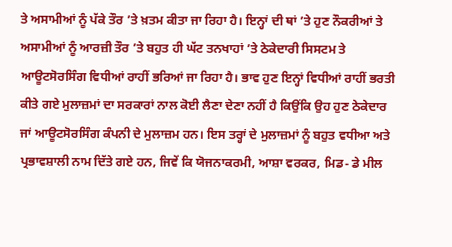ਤੇ ਅਸਾਮੀਆਂ ਨੂੰ ਪੱਕੇ ਤੌਰ ’ਤੇ ਖ਼ਤਮ ਕੀਤਾ ਜਾ ਰਿਹਾ ਹੈ। ਇਨ੍ਹਾਂ ਦੀ ਥਾਂ ’ਤੇ ਹੁਣ ਨੌਕਰੀਆਂ ਤੇ ਅਸਾਮੀਆਂ ਨੂੰ ਆਰਜ਼ੀ ਤੌਰ ’ਤੇ ਬਹੁਤ ਹੀ ਘੱਟ ਤਨਖਾਹਾਂ ’ਤੇ ਠੇਕੇਦਾਰੀ ਸਿਸਟਮ ਤੇ ਆਊਟਸੋਰਸਿੰਗ ਵਿਧੀਆਂ ਰਾਹੀਂ ਭਰਿਆਂ ਜਾ ਰਿਹਾ ਹੈ। ਭਾਵ ਹੁਣ ਇਨ੍ਹਾਂ ਵਿਧੀਆਂ ਰਾਹੀਂ ਭਰਤੀ ਕੀਤੇ ਗਏ ਮੁਲਾਜ਼ਮਾਂ ਦਾ ਸਰਕਾਰਾਂ ਨਾਲ ਕੋਈ ਲੈਣਾ ਦੇਣਾ ਨਹੀਂ ਹੈ ਕਿਉਂਕਿ ਉਹ ਹੁਣ ਠੇਕੇਦਾਰ ਜਾਂ ਆਊਟਸੋਰਸਿੰਗ ਕੰਪਨੀ ਦੇ ਮੁਲਾਜ਼ਮ ਹਨ। ਇਸ ਤਰ੍ਹਾਂ ਦੇ ਮੁਲਾਜ਼ਮਾਂ ਨੂੰ ਬਹੁਤ ਵਧੀਆ ਅਤੇ ਪ੍ਰਭਾਵਸ਼ਾਲੀ ਨਾਮ ਦਿੱਤੇ ਗਏ ਹਨ, ਜਿਵੇਂ ਕਿ ਯੋਜਨਾਕਰਮੀ, ਆਸ਼ਾ ਵਰਕਰ, ਮਿਡ- ਡੇ ਮੀਲ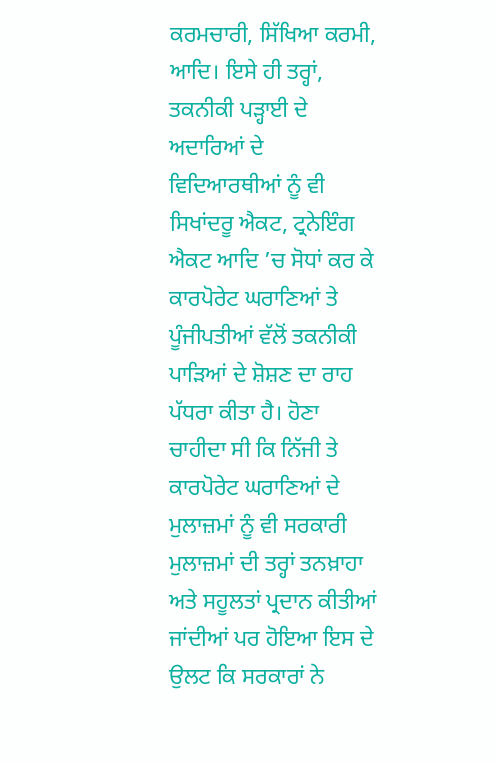ਕਰਮਚਾਰੀ, ਸਿੱਖਿਆ ਕਰਮੀ, ਆਦਿ। ਇਸੇ ਹੀ ਤਰ੍ਹਾਂ, ਤਕਨੀਕੀ ਪੜ੍ਹਾਈ ਦੇ ਅਦਾਰਿਆਂ ਦੇ ਵਿਦਿਆਰਥੀਆਂ ਨੂੰ ਵੀ ਸਿਖਾਂਦਰੂ ਐਕਟ, ਟ੍ਰਨੇਇੰਗ ਐਕਟ ਆਦਿ ’ਚ ਸੋਧਾਂ ਕਰ ਕੇ ਕਾਰਪੋਰੇਟ ਘਰਾਣਿਆਂ ਤੇ ਪੂੰਜੀਪਤੀਆਂ ਵੱਲੋਂ ਤਕਨੀਕੀ ਪਾੜਿਆਂ ਦੇ ਸ਼ੋਸ਼ਣ ਦਾ ਰਾਹ ਪੱਧਰਾ ਕੀਤਾ ਹੈ। ਹੋਣਾ ਚਾਹੀਦਾ ਸੀ ਕਿ ਨਿੱਜੀ ਤੇ ਕਾਰਪੋਰੇਟ ਘਰਾਣਿਆਂ ਦੇ ਮੁਲਾਜ਼ਮਾਂ ਨੂੰ ਵੀ ਸਰਕਾਰੀ ਮੁਲਾਜ਼ਮਾਂ ਦੀ ਤਰ੍ਹਾਂ ਤਨਖ਼ਾਹਾ ਅਤੇ ਸਹੂਲਤਾਂ ਪ੍ਰਦਾਨ ਕੀਤੀਆਂ ਜਾਂਦੀਆਂ ਪਰ ਹੋਇਆ ਇਸ ਦੇ ਉਲਟ ਕਿ ਸਰਕਾਰਾਂ ਨੇ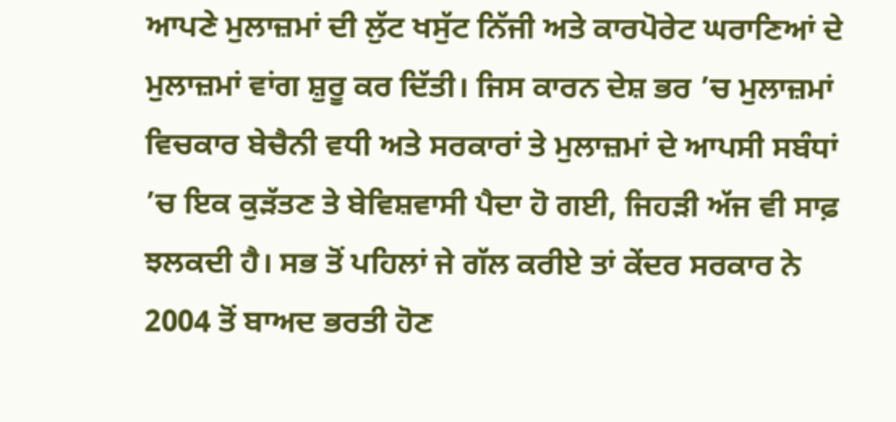ਆਪਣੇ ਮੁਲਾਜ਼ਮਾਂ ਦੀ ਲੁੱਟ ਖਸੁੱਟ ਨਿੱਜੀ ਅਤੇ ਕਾਰਪੋਰੇਟ ਘਰਾਣਿਆਂ ਦੇ ਮੁਲਾਜ਼ਮਾਂ ਵਾਂਗ ਸ਼ੁਰੂ ਕਰ ਦਿੱਤੀ। ਜਿਸ ਕਾਰਨ ਦੇਸ਼ ਭਰ ’ਚ ਮੁਲਾਜ਼ਮਾਂ ਵਿਚਕਾਰ ਬੇਚੈਨੀ ਵਧੀ ਅਤੇ ਸਰਕਾਰਾਂ ਤੇ ਮੁਲਾਜ਼ਮਾਂ ਦੇ ਆਪਸੀ ਸਬੰਧਾਂ ’ਚ ਇਕ ਕੁੜੱਤਣ ਤੇ ਬੇਵਿਸ਼ਵਾਸੀ ਪੈਦਾ ਹੋ ਗਈ, ਜਿਹੜੀ ਅੱਜ ਵੀ ਸਾਫ਼ ਝਲਕਦੀ ਹੈ। ਸਭ ਤੋਂ ਪਹਿਲਾਂ ਜੇ ਗੱਲ ਕਰੀਏ ਤਾਂ ਕੇਂਦਰ ਸਰਕਾਰ ਨੇ 2004 ਤੋਂ ਬਾਅਦ ਭਰਤੀ ਹੋਣ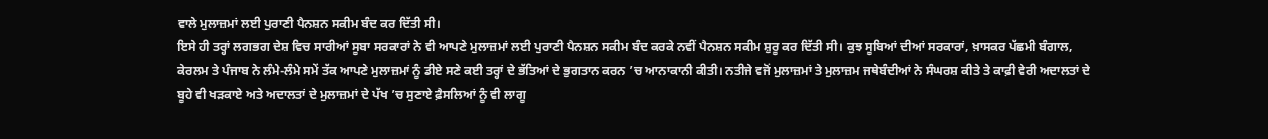ਵਾਲੇ ਮੁਲਾਜ਼ਮਾਂ ਲਈ ਪੁਰਾਣੀ ਪੈਨਸ਼ਨ ਸਕੀਮ ਬੰਦ ਕਰ ਦਿੱਤੀ ਸੀ।
ਇਸੇ ਹੀ ਤਰ੍ਹਾਂ ਲਗਭਗ ਦੇਸ਼ ਵਿਚ ਸਾਰੀਆਂ ਸੂਬਾ ਸਰਕਾਰਾਂ ਨੇ ਵੀ ਆਪਣੇ ਮੁਲਾਜ਼ਮਾਂ ਲਈ ਪੁਰਾਣੀ ਪੈਨਸ਼ਨ ਸਕੀਮ ਬੰਦ ਕਰਕੇ ਨਵੀਂ ਪੈਨਸ਼ਨ ਸਕੀਮ ਸ਼ੁਰੂ ਕਰ ਦਿੱਤੀ ਸੀ। ਕੁਝ ਸੂਬਿਆਂ ਦੀਆਂ ਸਰਕਾਰਾਂ, ਖ਼ਾਸਕਰ ਪੱਛਮੀ ਬੰਗਾਲ, ਕੇਰਲਮ ਤੇ ਪੰਜਾਬ ਨੇ ਲੰਮੇ-ਲੰਮੇ ਸਮੇਂ ਤੱਕ ਆਪਣੇ ਮੁਲਾਜ਼ਮਾਂ ਨੂੰ ਡੀਏ ਸਣੇ ਕਈ ਤਰ੍ਹਾਂ ਦੇ ਭੱਤਿਆਂ ਦੇ ਭੁਗਤਾਨ ਕਰਨ ’ਚ ਆਨਾਕਾਨੀ ਕੀਤੀ। ਨਤੀਜੇ ਵਜੋਂ ਮੁਲਾਜ਼ਮਾਂ ਤੇ ਮੁਲਾਜ਼ਮ ਜਥੇਬੰਦੀਆਂ ਨੇ ਸੰਘਰਸ਼ ਕੀਤੇ ਤੇ ਕਾਫ਼ੀ ਵੇਰੀ ਅਦਾਲਤਾਂ ਦੇ ਬੂਹੇ ਵੀ ਖੜਕਾਏ ਅਤੇ ਅਦਾਲਤਾਂ ਦੇ ਮੁਲਾਜ਼ਮਾਂ ਦੇ ਪੱਖ ’ਚ ਸੁਣਾਏ ਫ਼ੈਸਲਿਆਂ ਨੂੰ ਵੀ ਲਾਗੂ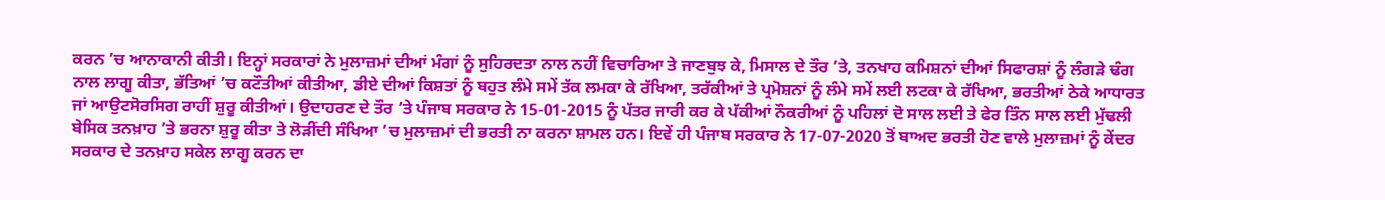ਕਰਨ ’ਚ ਆਨਾਕਾਨੀ ਕੀਤੀ। ਇਨ੍ਹਾਂ ਸਰਕਾਰਾਂ ਨੇ ਮੁਲਾਜ਼ਮਾਂ ਦੀਆਂ ਮੰਗਾਂ ਨੂੰ ਸੁਹਿਰਦਤਾ ਨਾਲ ਨਹੀਂ ਵਿਚਾਰਿਆ ਤੇ ਜਾਣਬੁਝ ਕੇ, ਮਿਸਾਲ ਦੇ ਤੌਰ ’ਤੇ, ਤਨਖਾਹ ਕਮਿਸ਼ਨਾਂ ਦੀਆਂ ਸਿਫਾਰਸ਼ਾਂ ਨੂੰ ਲੰਗੜੇ ਢੰਗ ਨਾਲ ਲਾਗੂ ਕੀਤਾ, ਭੱਤਿਆਂ ’ਚ ਕਟੌਤੀਆਂ ਕੀਤੀਆ, ਡੀਏ ਦੀਆਂ ਕਿਸ਼ਤਾਂ ਨੂੰ ਬਹੁਤ ਲੰਮੇ ਸਮੇਂ ਤੱਕ ਲਮਕਾ ਕੇ ਰੱਖਿਆ, ਤਰੱਕੀਆਂ ਤੇ ਪ੍ਰਮੋਸ਼ਨਾਂ ਨੂੰ ਲੰਮੇ ਸਮੇਂ ਲਈ ਲਟਕਾ ਕੇ ਰੱਖਿਆ, ਭਰਤੀਆਂ ਠੇਕੇ ਆਧਾਰਤ ਜਾਂ ਆਉਟਸੋਰਸਿਗ ਰਾਹੀਂ ਸ਼ੁਰੂ ਕੀਤੀਆਂ। ਉਦਾਹਰਣ ਦੇ ਤੌਰ ’ਤੇ ਪੰਜਾਬ ਸਰਕਾਰ ਨੇ 15-01-2015 ਨੂੰ ਪੱਤਰ ਜਾਰੀ ਕਰ ਕੇ ਪੱਕੀਆਂ ਨੌਕਰੀਆਂ ਨੂੰ ਪਹਿਲਾਂ ਦੋ ਸਾਲ ਲਈ ਤੇ ਫੇਰ ਤਿੰਨ ਸਾਲ ਲਈ ਮੁੱਢਲੀ ਬੇਸਿਕ ਤਨਖ਼ਾਹ ’ਤੇ ਭਰਨਾ ਸ਼ੁਰੂ ਕੀਤਾ ਤੇ ਲੋੜੀਂਦੀ ਸੰਖਿਆ ’ਚ ਮੁਲਾਜ਼ਮਾਂ ਦੀ ਭਰਤੀ ਨਾ ਕਰਨਾ ਸ਼ਾਮਲ ਹਨ। ਇਵੇਂ ਹੀ ਪੰਜਾਬ ਸਰਕਾਰ ਨੇ 17-07-2020 ਤੋਂ ਬਾਅਦ ਭਰਤੀ ਹੋਣ ਵਾਲੇ ਮੁਲਾਜ਼ਮਾਂ ਨੂੰ ਕੇਂਦਰ ਸਰਕਾਰ ਦੇ ਤਨਖ਼ਾਹ ਸਕੇਲ ਲਾਗੂ ਕਰਨ ਦਾ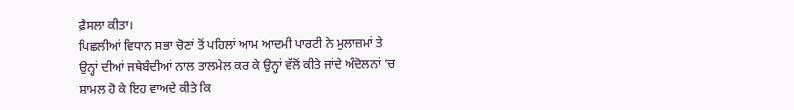ਫ਼ੈਸਲਾ ਕੀਤਾ।
ਪਿਛਲੀਆਂ ਵਿਧਾਨ ਸਭਾ ਚੋਣਾਂ ਤੋਂ ਪਹਿਲਾਂ ਆਮ ਆਦਮੀ ਪਾਰਟੀ ਨੇ ਮੁਲਾਜ਼ਮਾਂ ਤੇ ਉਨ੍ਹਾਂ ਦੀਆਂ ਜਥੇਬੰਦੀਆਂ ਨਾਲ ਤਾਲਮੇਲ ਕਰ ਕੇ ਉਨ੍ਹਾਂ ਵੱਲੋਂ ਕੀਤੇ ਜਾਂਦੇ ਅੰਦੋਲਨਾਂ ’ਚ ਸ਼ਾਮਲ ਹੋ ਕੇ ਇਹ ਵਾਅਦੇ ਕੀਤੇ ਕਿ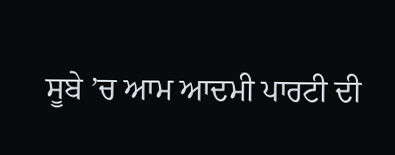ਸੂਬੇ ’ਚ ਆਮ ਆਦਮੀ ਪਾਰਟੀ ਦੀ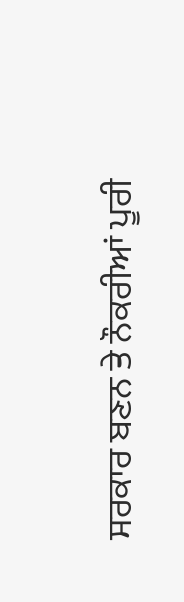ਸਰਕਾਰ ਬਣਨ ਤੇ ਨੌਕਰੀਆਂ ਪੂਰੀ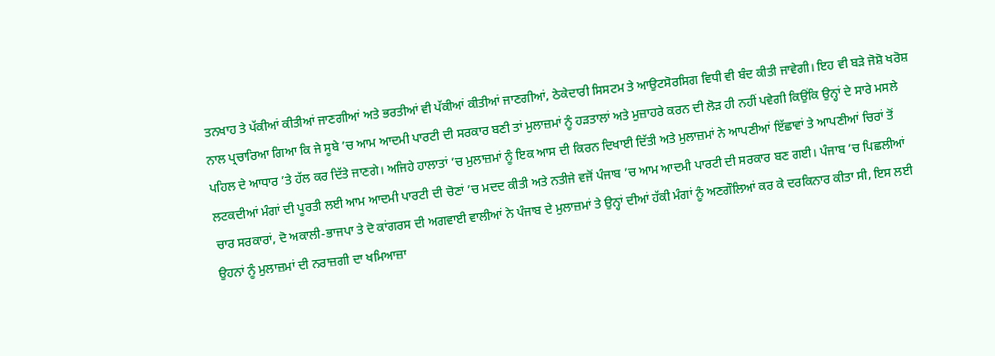ਤਨਖਾਹ ਤੇ ਪੱਕੀਆਂ ਕੀਤੀਆਂ ਜਾਣਗੀਆਂ ਅਤੇ ਭਰਤੀਆਂ ਵੀ ਪੱਕੀਆਂ ਕੀਤੀਆਂ ਜਾਣਗੀਆਂ, ਠੇਕੇਦਾਰੀ ਸਿਸਟਮ ਤੇ ਆਉਟਸੋਰਸਿਗ ਵਿਧੀ ਵੀ ਬੰਦ ਕੀਤੀ ਜਾਵੇਗੀ। ਇਹ ਵੀ ਬੜੇ ਜੋਸ਼ੋ ਖਰੋਸ਼ ਨਾਲ ਪ੍ਰਚਾਰਿਆ ਗਿਆ ਕਿ ਜੇ ਸੂਬੇ ’ਚ ਆਮ ਆਦਮੀ ਪਾਰਟੀ ਦੀ ਸਰਕਾਰ ਬਣੀ ਤਾਂ ਮੁਲਾਜ਼ਮਾਂ ਨੂੰ ਹੜਤਾਲਾਂ ਅਤੇ ਮੁਜ਼ਾਹਰੇ ਕਰਨ ਦੀ ਲੋੜ ਹੀ ਨਹੀਂ ਪਵੇਗੀ ਕਿਉਂਕਿ ਉਨ੍ਹਾਂ ਦੇ ਸਾਰੇ ਮਸਲੇ ਪਹਿਲ ਦੇ ਆਧਾਰ ’ਤੇ ਹੱਲ ਕਰ ਦਿੱਤੇ ਜਾਣਗੇ। ਅਜਿਹੇ ਹਾਲਾਤਾਂ ’ਚ ਮੁਲਾਜ਼ਮਾਂ ਨੂੰ ਇਕ ਆਸ ਦੀ ਕਿਰਨ ਦਿਖਾਈ ਦਿੱਤੀ ਅਤੇ ਮੁਲਾਜ਼ਮਾਂ ਨੇ ਆਪਣੀਆਂ ਇੱਛਾਵਾਂ ਤੇ ਆਪਣੀਆਂ ਚਿਰਾਂ ਤੋਂ ਲਟਕਦੀਆਂ ਮੰਗਾਂ ਦੀ ਪੂਰਤੀ ਲਈ ਆਮ ਆਦਮੀ ਪਾਰਟੀ ਦੀ ਚੋਣਾਂ ’ਚ ਮਦਦ ਕੀਤੀ ਅਤੇ ਨਤੀਜੇ ਵਜੋਂ ਪੰਜਾਬ ’ਚ ਆਮ ਆਦਮੀ ਪਾਰਟੀ ਦੀ ਸਰਕਾਰ ਬਣ ਗਈ। ਪੰਜਾਬ ’ਚ ਪਿਛਲੀਆਂ ਚਾਰ ਸਰਕਾਰਾਂ, ਦੋ ਅਕਾਲੀ-ਭਾਜਪਾ ਤੇ ਦੋ ਕਾਂਗਰਸ ਦੀ ਅਗਵਾਈ ਵਾਲੀਆਂ ਨੇ ਪੰਜਾਬ ਦੇ ਮੁਲਾਜ਼ਮਾਂ ਤੇ ਉਨ੍ਹਾਂ ਦੀਆਂ ਹੱਕੀ ਮੰਗਾਂ ਨੂੰ ਅਣਗੌਲਿਆਂ ਕਰ ਕੇ ਦਰਕਿਨਾਰ ਕੀਤਾ ਸੀ, ਇਸ ਲਈ ਉਹਨਾਂ ਨੂੰ ਮੁਲਾਜ਼ਮਾਂ ਦੀ ਨਰਾਜ਼ਗੀ ਦਾ ਖਮਿਆਜ਼ਾ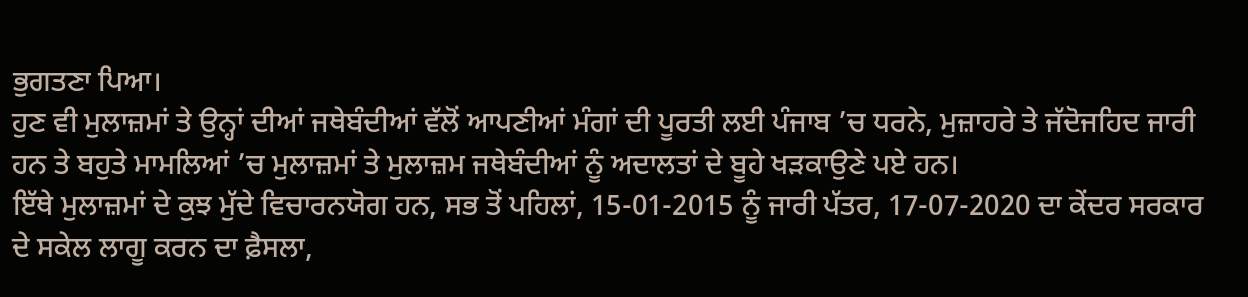ਭੁਗਤਣਾ ਪਿਆ।
ਹੁਣ ਵੀ ਮੁਲਾਜ਼ਮਾਂ ਤੇ ਉਨ੍ਹਾਂ ਦੀਆਂ ਜਥੇਬੰਦੀਆਂ ਵੱਲੋਂ ਆਪਣੀਆਂ ਮੰਗਾਂ ਦੀ ਪੂਰਤੀ ਲਈ ਪੰਜਾਬ ’ਚ ਧਰਨੇ, ਮੁਜ਼ਾਹਰੇ ਤੇ ਜੱਦੋਜਹਿਦ ਜਾਰੀ ਹਨ ਤੇ ਬਹੁਤੇ ਮਾਮਲਿਆਂ ’ਚ ਮੁਲਾਜ਼ਮਾਂ ਤੇ ਮੁਲਾਜ਼ਮ ਜਥੇਬੰਦੀਆਂ ਨੂੰ ਅਦਾਲਤਾਂ ਦੇ ਬੂਹੇ ਖੜਕਾਉਣੇ ਪਏ ਹਨ।
ਇੱਥੇ ਮੁਲਾਜ਼ਮਾਂ ਦੇ ਕੁਝ ਮੁੱਦੇ ਵਿਚਾਰਨਯੋਗ ਹਨ, ਸਭ ਤੋਂ ਪਹਿਲਾਂ, 15-01-2015 ਨੂੰ ਜਾਰੀ ਪੱਤਰ, 17-07-2020 ਦਾ ਕੇਂਦਰ ਸਰਕਾਰ ਦੇ ਸਕੇਲ ਲਾਗੂ ਕਰਨ ਦਾ ਫ਼ੈਸਲਾ,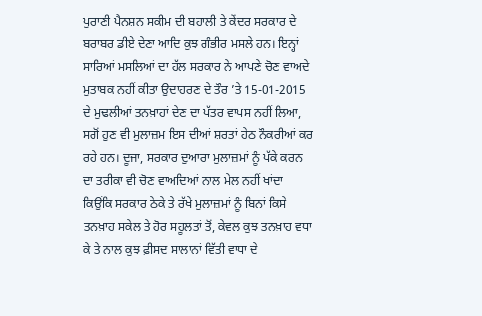ਪੁਰਾਣੀ ਪੈਨਸ਼ਨ ਸਕੀਮ ਦੀ ਬਹਾਲੀ ਤੇ ਕੇਂਦਰ ਸਰਕਾਰ ਦੇ ਬਰਾਬਰ ਡੀਏ ਦੇਣਾ ਆਦਿ ਕੁਝ ਗੰਭੀਰ ਮਸਲੇ ਹਨ। ਇਨ੍ਹਾਂ ਸਾਰਿਆਂ ਮਸਲਿਆਂ ਦਾ ਹੱਲ ਸਰਕਾਰ ਨੇ ਆਪਣੇ ਚੋਣ ਵਾਅਦੇ ਮੁਤਾਬਕ ਨਹੀਂ ਕੀਤਾ ਉਦਾਹਰਣ ਦੇ ਤੌਰ ’ਤੇ 15-01-2015 ਦੇ ਮੁਢਲੀਆਂ ਤਨਖ਼ਾਹਾਂ ਦੇਣ ਦਾ ਪੱਤਰ ਵਾਪਸ ਨਹੀਂ ਲਿਆ, ਸਗੋਂ ਹੁਣ ਵੀ ਮੁਲਾਜ਼ਮ ਇਸ ਦੀਆਂ ਸ਼ਰਤਾਂ ਹੇਠ ਨੌਕਰੀਆਂ ਕਰ ਰਹੇ ਹਨ। ਦੂਜਾ, ਸਰਕਾਰ ਦੁਆਰਾ ਮੁਲਾਜ਼ਮਾਂ ਨੂੰ ਪੱਕੇ ਕਰਨ ਦਾ ਤਰੀਕਾ ਵੀ ਚੋਣ ਵਾਅਦਿਆਂ ਨਾਲ ਮੇਲ ਨਹੀਂ ਖਾਂਦਾ ਕਿਉਂਕਿ ਸਰਕਾਰ ਠੇਕੇ ਤੇ ਰੱਖੇ ਮੁਲਾਜ਼ਮਾਂ ਨੂੰ ਬਿਨਾਂ ਕਿਸੇ ਤਨਖ਼ਾਹ ਸਕੇਲ ਤੇ ਹੋਰ ਸਹੂਲਤਾਂ ਤੋਂ, ਕੇਵਲ ਕੁਝ ਤਨਖ਼ਾਹ ਵਧਾ ਕੇ ਤੇ ਨਾਲ ਕੁਝ ਫ਼ੀਸਦ ਸਾਲਾਨਾਂ ਵਿੱਤੀ ਵਾਧਾ ਦੇ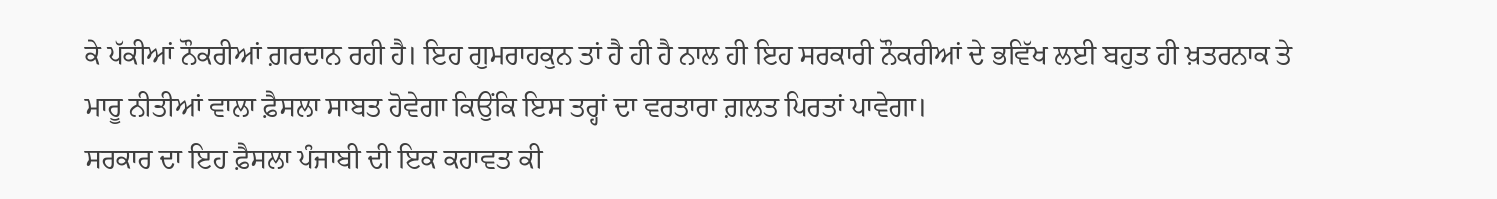ਕੇ ਪੱਕੀਆਂ ਨੌਕਰੀਆਂ ਗ਼ਰਦਾਨ ਰਹੀ ਹੈ। ਇਹ ਗੁਮਰਾਹਕੁਨ ਤਾਂ ਹੈ ਹੀ ਹੈ ਨਾਲ ਹੀ ਇਹ ਸਰਕਾਰੀ ਨੌਕਰੀਆਂ ਦੇ ਭਵਿੱਖ ਲਈ ਬਹੁਤ ਹੀ ਖ਼ਤਰਨਾਕ ਤੇ ਮਾਰੂ ਨੀਤੀਆਂ ਵਾਲਾ ਫ਼ੈਸਲਾ ਸਾਬਤ ਹੋਵੇਗਾ ਕਿਉਂਕਿ ਇਸ ਤਰ੍ਹਾਂ ਦਾ ਵਰਤਾਰਾ ਗ਼ਲਤ ਪਿਰਤਾਂ ਪਾਵੇਗਾ।
ਸਰਕਾਰ ਦਾ ਇਹ ਫ਼ੈਸਲਾ ਪੰਜਾਬੀ ਦੀ ਇਕ ਕਹਾਵਤ ਕੀ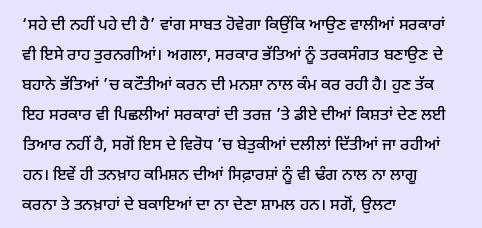‘ਸਹੇ ਦੀ ਨਹੀਂ ਪਹੇ ਦੀ ਹੈ’ ਵਾਂਗ ਸਾਬਤ ਹੋਵੇਗਾ ਕਿਉਂਕਿ ਆਉਣ ਵਾਲੀਆਂ ਸਰਕਾਰਾਂ ਵੀ ਇਸੇ ਰਾਹ ਤੁਰਨਗੀਆਂ। ਅਗਲਾ, ਸਰਕਾਰ ਭੱਤਿਆਂ ਨੂੰ ਤਰਕਸੰਗਤ ਬਣਾਉਣ ਦੇ ਬਹਾਨੇ ਭੱਤਿਆਂ ’ਚ ਕਟੌਤੀਆਂ ਕਰਨ ਦੀ ਮਨਸ਼ਾ ਨਾਲ ਕੰਮ ਕਰ ਰਹੀ ਹੈ। ਹੁਣ ਤੱਕ ਇਹ ਸਰਕਾਰ ਵੀ ਪਿਛਲੀਆਂ ਸਰਕਾਰਾਂ ਦੀ ਤਰਜ਼ ’ਤੇ ਡੀਏ ਦੀਆਂ ਕਿਸ਼ਤਾਂ ਦੇਣ ਲਈ ਤਿਆਰ ਨਹੀਂ ਹੈ, ਸਗੋਂ ਇਸ ਦੇ ਵਿਰੋਧ ’ਚ ਬੇਤੁਕੀਆਂ ਦਲੀਲਾਂ ਦਿੱਤੀਆਂ ਜਾ ਰਹੀਆਂ ਹਨ। ਇਵੇਂ ਹੀ ਤਨਖ਼ਾਹ ਕਮਿਸ਼ਨ ਦੀਆਂ ਸਿਫ਼ਾਰਸ਼ਾਂ ਨੂੰ ਵੀ ਢੰਗ ਨਾਲ ਨਾ ਲਾਗੂ ਕਰਨਾ ਤੇ ਤਨਖ਼ਾਹਾਂ ਦੇ ਬਕਾਇਆਂ ਦਾ ਨਾ ਦੇਣਾ ਸ਼ਾਮਲ ਹਨ। ਸਗੋਂ, ਉਲਟਾ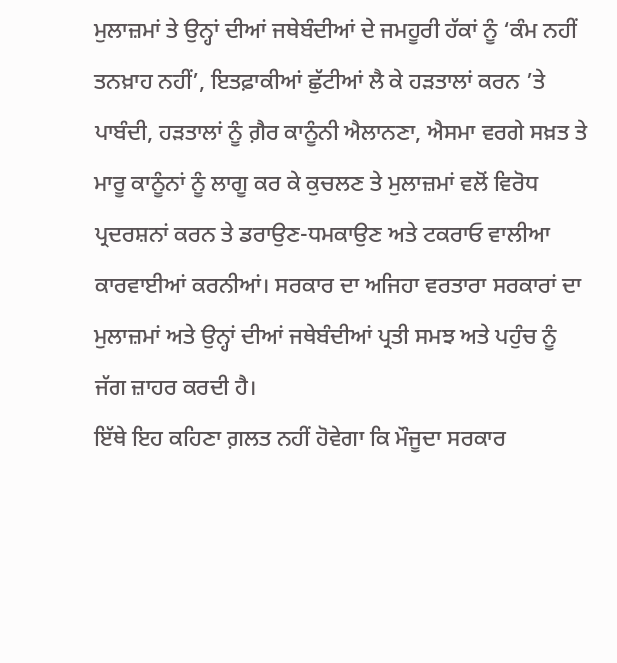ਮੁਲਾਜ਼ਮਾਂ ਤੇ ਉਨ੍ਹਾਂ ਦੀਆਂ ਜਥੇਬੰਦੀਆਂ ਦੇ ਜਮਹੂਰੀ ਹੱਕਾਂ ਨੂੰ ‘ਕੰਮ ਨਹੀਂ ਤਨਖ਼ਾਹ ਨਹੀਂ’, ਇਤਫ਼ਾਕੀਆਂ ਛੁੱਟੀਆਂ ਲੈ ਕੇ ਹੜਤਾਲਾਂ ਕਰਨ ’ਤੇ ਪਾਬੰਦੀ, ਹੜਤਾਲਾਂ ਨੂੰ ਗ਼ੈਰ ਕਾਨੂੰਨੀ ਐਲਾਨਣਾ, ਐਸਮਾ ਵਰਗੇ ਸਖ਼ਤ ਤੇ ਮਾਰੂ ਕਾਨੂੰਨਾਂ ਨੂੰ ਲਾਗੂ ਕਰ ਕੇ ਕੁਚਲਣ ਤੇ ਮੁਲਾਜ਼ਮਾਂ ਵਲੋਂ ਵਿਰੋਧ ਪ੍ਰਦਰਸ਼ਨਾਂ ਕਰਨ ਤੇ ਡਰਾਉਣ-ਧਮਕਾਉਣ ਅਤੇ ਟਕਰਾਓ ਵਾਲੀਆ ਕਾਰਵਾਈਆਂ ਕਰਨੀਆਂ। ਸਰਕਾਰ ਦਾ ਅਜਿਹਾ ਵਰਤਾਰਾ ਸਰਕਾਰਾਂ ਦਾ ਮੁਲਾਜ਼ਮਾਂ ਅਤੇ ਉਨ੍ਹਾਂ ਦੀਆਂ ਜਥੇਬੰਦੀਆਂ ਪ੍ਰਤੀ ਸਮਝ ਅਤੇ ਪਹੁੰਚ ਨੂੰ ਜੱਗ ਜ਼ਾਹਰ ਕਰਦੀ ਹੈ।
ਇੱਥੇ ਇਹ ਕਹਿਣਾ ਗ਼ਲਤ ਨਹੀਂ ਹੋਵੇਗਾ ਕਿ ਮੌਜੂਦਾ ਸਰਕਾਰ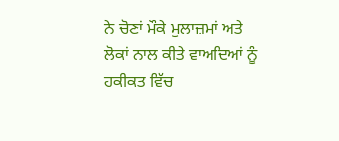ਨੇ ਚੋਣਾਂ ਮੌਕੇ ਮੁਲਾਜ਼ਮਾਂ ਅਤੇ ਲੋਕਾਂ ਨਾਲ ਕੀਤੇ ਵਾਅਦਿਆਂ ਨੂੰ ਹਕੀਕਤ ਵਿੱਚ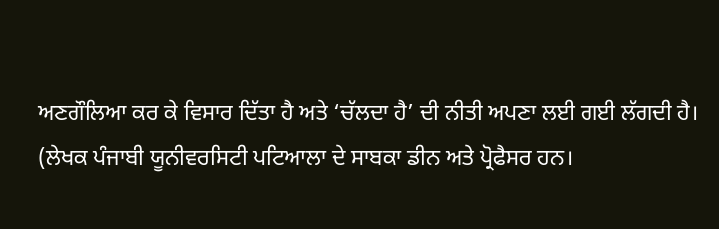ਅਣਗੌਲਿਆ ਕਰ ਕੇ ਵਿਸਾਰ ਦਿੱਤਾ ਹੈ ਅਤੇ ‘ਚੱਲਦਾ ਹੈ’ ਦੀ ਨੀਤੀ ਅਪਣਾ ਲਈ ਗਈ ਲੱਗਦੀ ਹੈ।
(ਲੇਖਕ ਪੰਜਾਬੀ ਯੂਨੀਵਰਸਿਟੀ ਪਟਿਆਲਾ ਦੇ ਸਾਬਕਾ ਡੀਨ ਅਤੇ ਪ੍ਰੋਫੈਸਰ ਹਨ।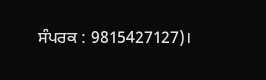ਸੰਪਰਕ : 9815427127)।